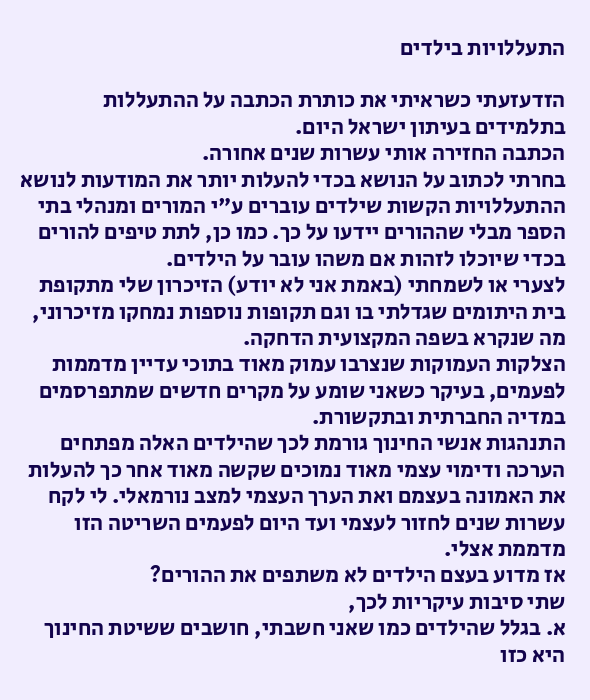התעללויות בילדים

הזדעזעתי כשראיתי את כותרת הכתבה על ההתעללות בתלמידים בעיתון ישראל היום.
הכתבה החזירה אותי עשרות שנים אחורה.
בחרתי לכתוב על הנושא בכדי להעלות יותר את המודעות לנושא ההתעללויות הקשות שילדים עוברים ע"י המורים ומנהלי בתי הספר מבלי שההורים יידעו על כך. כמו כן, לתת טיפים להורים בכדי שיוכלו לזהות אם משהו עובר על הילדים.
לצערי או לשמחתי (באמת אני לא יודע) הזיכרון שלי מתקופת בית היתומים שגדלתי בו וגם תקופות נוספות נמחקו מזיכרוני, מה שנקרא בשפה המקצועית הדחקה.
הצלקות העמוקות שנצרבו עמוק מאוד בתוכי עדיין מדממות לפעמים, בעיקר כשאני שומע על מקרים חדשים שמתפרסמים במדיה החברתית ובתקשורת.
התנהגות אנשי החינוך גורמת לכך שהילדים האלה מפתחים הערכה ודימוי עצמי מאוד נמוכים שקשה מאוד אחר כך להעלות את האמונה בעצמם ואת הערך העצמי למצב נורמאלי. לי לקח עשרות שנים לחזור לעצמי ועד היום לפעמים השריטה הזו מדממת אצלי.
אז מדוע בעצם הילדים לא משתפים את ההורים?
שתי סיבות עיקריות לכך,
א. בגלל שהילדים כמו שאני חשבתי, חושבים ששיטת החינוך היא כזו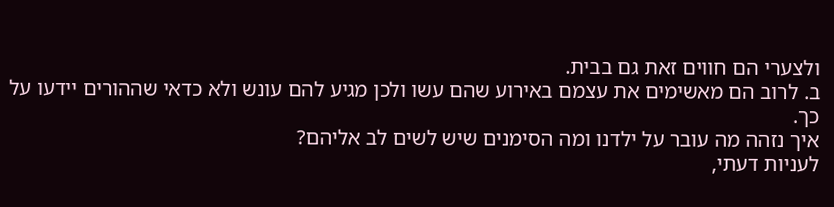ולצערי הם חווים זאת גם בבית.
ב. לרוב הם מאשימים את עצמם באירוע שהם עשו ולכן מגיע להם עונש ולא כדאי שההורים יידעו על כך.
איך נזהה מה עובר על ילדנו ומה הסימנים שיש לשים לב אליהם?
לעניות דעתי,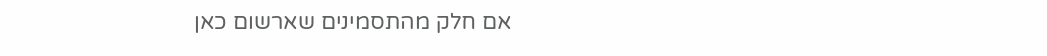אם חלק מהתסמינים שארשום כאן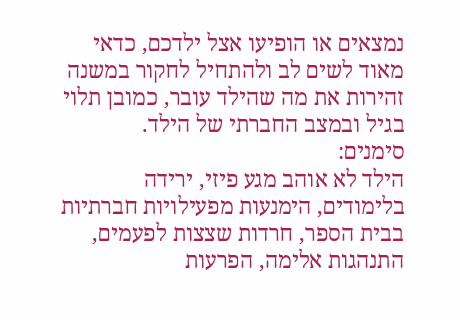נמצאים או הופיעו אצל ילדכם, כדאי מאוד לשים לב ולהתחיל לחקור במשנה זהירות את מה שהילד עובר, כמובן תלוי בגיל ובמצב החברתי של הילד.
סימנים:
הילד לא אוהב מגע פיזי, ירידה בלימודים, הימנעות מפעילויות חברתיות בבית הספר, חרדות שצצות לפעמים, התנהגות אלימה, הפרעות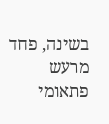בשינה, פחד מרעש פתאומי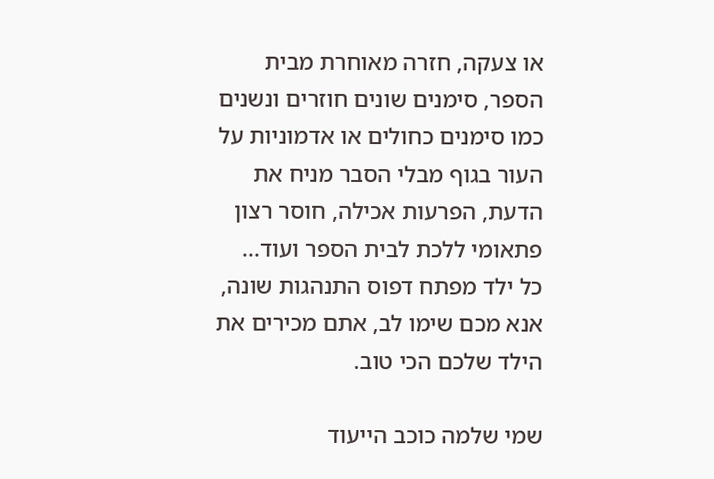או צעקה, חזרה מאוחרת מבית הספר, סימנים שונים חוזרים ונשנים כמו סימנים כחולים או אדמוניות על העור בגוף מבלי הסבר מניח את הדעת, הפרעות אכילה, חוסר רצון פתאומי ללכת לבית הספר ועוד...
כל ילד מפתח דפוס התנהגות שונה, אנא מכם שימו לב, אתם מכירים את הילד שלכם הכי טוב.

שמי שלמה כוכב הייעוד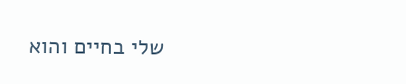שלי בחיים והוא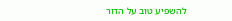להשפיע טוב על הדור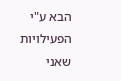הבא ע"י הפעילויות שאני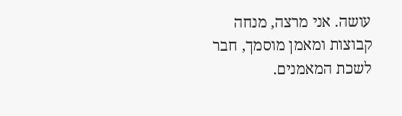עושה. אני מרצה, מנחה קבוצות ומאמן מוסמך, חבר לשכת המאמנים.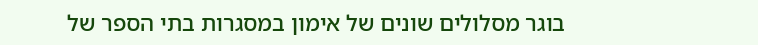בוגר מסלולים שונים של אימון במסגרות בתי הספר של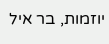יוזמות, בר איל